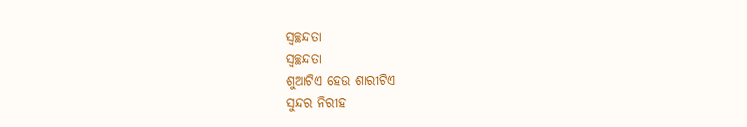ସ୍ୱଚ୍ଛନ୍ଦତା
ସ୍ୱଚ୍ଛନ୍ଦତା
ଶୁଆଟିଏ ହେଉ ଶାରୀଟିଏ
ସୁନ୍ଦର ନିରୀହ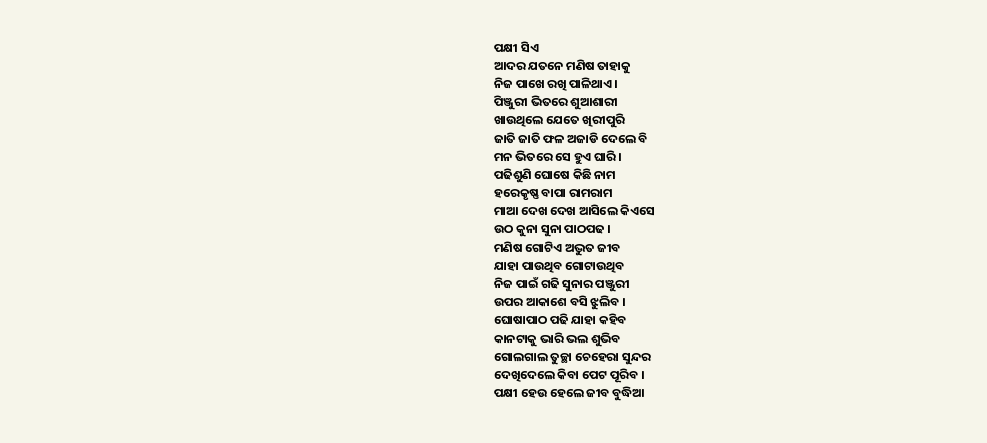ପକ୍ଷୀ ସିଏ
ଆଦର ଯତନେ ମଣିଷ ତାହାକୁ
ନିଜ ପାଖେ ରଖି ପାଳିଥାଏ ।
ପିଞ୍ଜୁରୀ ଭିତରେ ଶୁଆଶାରୀ
ଖାଉଥିଲେ ଯେତେ ଖିରୀପୁରି
ଜାତି ଜାତି ଫଳ ଅଜାଡି ଦେଲେ ବି
ମନ ଭିତରେ ସେ ହୁଏ ଘାରି ।
ପଢିଶୁଣି ଘୋଷେ କିଛି ନାମ
ହରେକୃଷ୍ଣ ବାପା ରାମରାମ
ମାଆ ଦେଖ ଦେଖ ଆସିଲେ କିଏସେ
ଉଠ କୁନା ସୁନା ପାଠପଢ ।
ମଣିଷ ଗୋଟିଏ ଅଦ୍ଭୁତ ଜୀବ
ଯାହା ପାଉଥିବ ଗୋଟାଉଥିବ
ନିଜ ପାଇଁ ଗଢି ସୁନାର ପଞ୍ଜୁରୀ
ଉପର ଆକାଶେ ବସି ଝୁଲିବ ।
ଘୋଷାପାଠ ପଢି ଯାହା କହିବ
କାନଟାକୁ ଭାରି ଭଲ ଶୁଭିବ
ଗୋଲଗାଲ ତୁଚ୍ଛା ଚେହେରା ସୁନ୍ଦର
ଦେଖିଦେଲେ କିବା ପେଟ ପୂରିବ ।
ପକ୍ଷୀ ହେଉ ହେଲେ ଜୀବ ବୁଦ୍ଧିଆ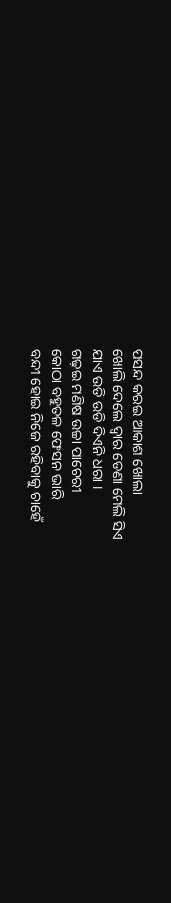ପସନ୍ଦ କରଇ ଆକାଶ ଖୋଲା
ଖୋଲି ଦେଲେ ଦ୍ୱାର ଡେଣା ମେଲି ସିଏ
ଯାଏ ଉଡି ଉଡି ଦିଏନି ଧରା ।
ଗଢ଼ଇ ମଣିଷ ଉଚ୍ଚା ପାଚେରୀ
କୋଠା ବହୁତଳ ଫେସନ ଭାରି
ବନ୍ଦୀ ହୋଇ ନିଜେ ରହିବାକୁ ଚାହେଁ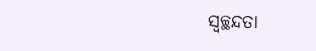ସ୍ୱଚ୍ଛନ୍ଦତା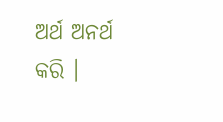ଅର୍ଥ ଅନର୍ଥ କରି ।